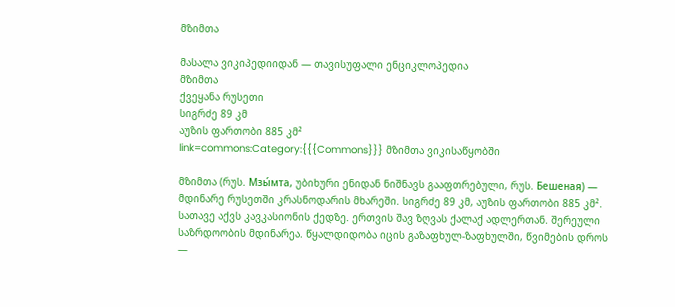მზიმთა

მასალა ვიკიპედიიდან — თავისუფალი ენციკლოპედია
მზიმთა
ქვეყანა რუსეთი
სიგრძე 89 კმ
აუზის ფართობი 885 კმ²
link=commons:Category:{{{Commons}}} მზიმთა ვიკისაწყობში

მზიმთა (რუს. Мзы́мта, უბიხური ენიდან ნიშნავს გააფთრებული, რუს. Бешеная) — მდინარე რუსეთში კრასნოდარის მხარეში. სიგრძე 89 კმ, აუზის ფართობი 885 კმ². სათავე აქვს კავკასიონის ქედზე. ერთვის შავ ზღვას ქალაქ ადლერთან. შერეული საზრდოობის მდინარეა. წყალდიდობა იცის გაზაფხულ-ზაფხულში, წვიმების დროს —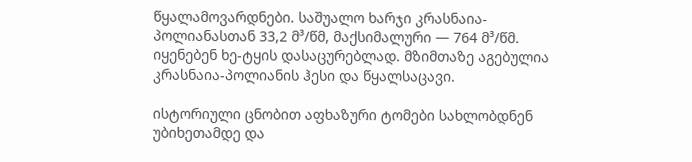წყალამოვარდნები. საშუალო ხარჯი კრასნაია-პოლიანასთან 33,2 მ³/წმ, მაქსიმალური — 764 მ³/წმ. იყენებენ ხე-ტყის დასაცურებლად. მზიმთაზე აგებულია კრასნაია-პოლიანის ჰესი და წყალსაცავი.

ისტორიული ცნობით აფხაზური ტომები სახლობდნენ უბიხეთამდე და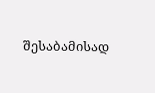შესაბამისად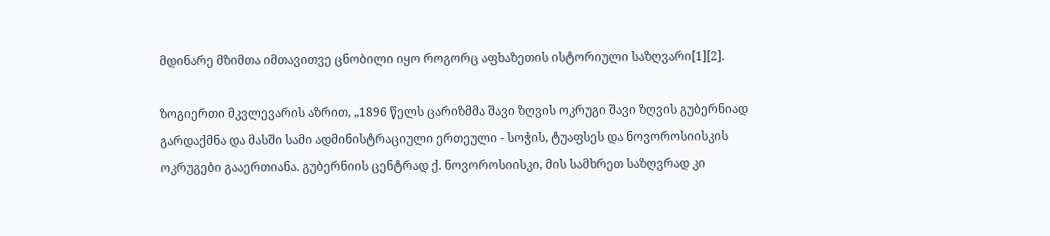მდინარე მზიმთა იმთავითვე ცნობილი იყო როგორც აფხაზეთის ისტორიული საზღვარი[1][2].

ზოგიერთი მკვლევარის აზრით, „1896 წელს ცარიზმმა შავი ზღვის ოკრუგი შავი ზღვის გუბერნიად გარდაქმნა და მასში სამი ადმინისტრაციული ერთეული - სოჭის, ტუაფსეს და ნოვოროსიისკის ოკრუგები გააერთიანა. გუბერნიის ცენტრად ქ. ნოვოროსიისკი, მის სამხრეთ საზღვრად კი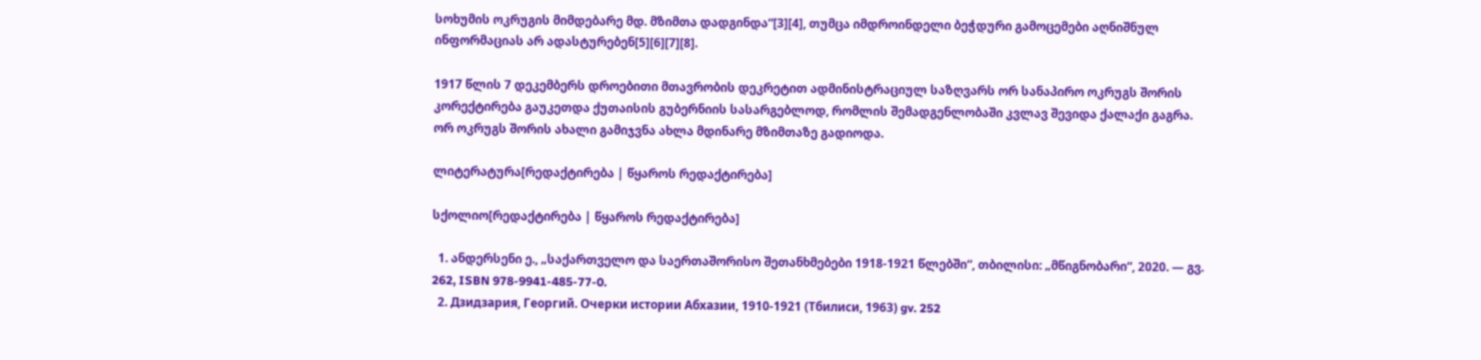სოხუმის ოკრუგის მიმდებარე მდ. მზიმთა დადგინდა“[3][4], თუმცა იმდროინდელი ბეჭდური გამოცემები აღნიშნულ ინფორმაციას არ ადასტურებენ[5][6][7][8].

1917 წლის 7 დეკემბერს დროებითი მთავრობის დეკრეტით ადმინისტრაციულ საზღვარს ორ სანაპირო ოკრუგს შორის კორექტირება გაუკეთდა ქუთაისის გუბერნიის სასარგებლოდ, რომლის შემადგენლობაში კვლავ შევიდა ქალაქი გაგრა. ორ ოკრუგს შორის ახალი გამიჯვნა ახლა მდინარე მზიმთაზე გადიოდა.

ლიტერატურა[რედაქტირება | წყაროს რედაქტირება]

სქოლიო[რედაქტირება | წყაროს რედაქტირება]

  1. ანდერსენი ე., „საქართველო და საერთაშორისო შეთანხმებები 1918-1921 წლებში“, თბილისი: „მწიგნობარი“, 2020. — გვ. 262, ISBN 978-9941-485-77-0.
  2. Дзидзария, Георгий. Очерки истории Абхазии, 1910-1921 (Тбилиси, 1963) gv. 252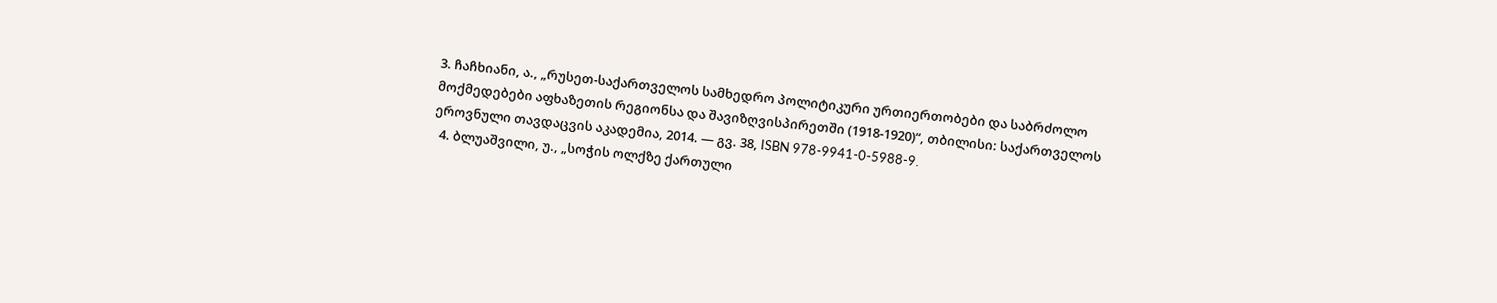3. ჩაჩხიანი, ა., „რუსეთ-საქართველოს სამხედრო პოლიტიკური ურთიერთობები და საბრძოლო მოქმედებები აფხაზეთის რეგიონსა და შავიზღვისპირეთში (1918-1920)“, თბილისი: საქართველოს ეროვნული თავდაცვის აკადემია, 2014. — გვ. 38, ISBN 978-9941-0-5988-9.
  4. ბლუაშვილი, უ., „სოჭის ოლქზე ქართული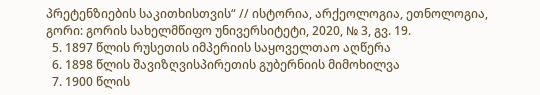პრეტენზიების საკითხისთვის“ // ისტორია, არქეოლოგია, ეთნოლოგია, გორი: გორის სახელმწიფო უნივერსიტეტი, 2020, № 3, გვ. 19.
  5. 1897 წლის რუსეთის იმპერიის საყოველთაო აღწერა
  6. 1898 წლის შავიზღვისპირეთის გუბერნიის მიმოხილვა
  7. 1900 წლის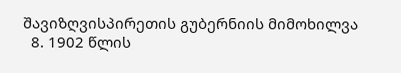შავიზღვისპირეთის გუბერნიის მიმოხილვა
  8. 1902 წლის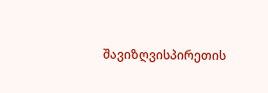შავიზღვისპირეთის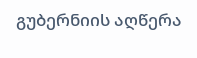გუბერნიის აღწერა